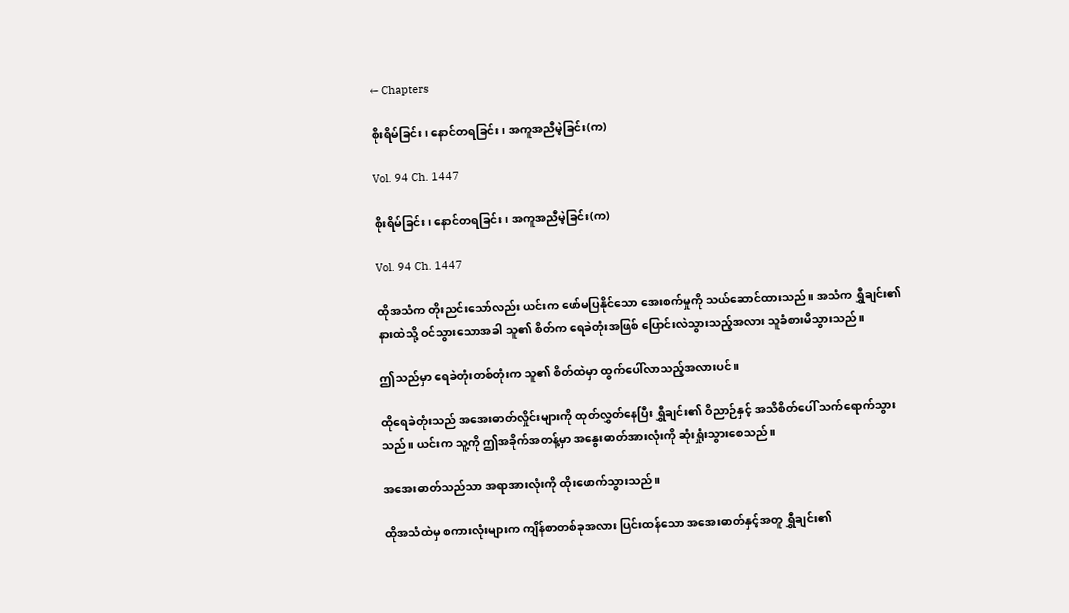← Chapters

စိုးရိမ်ခြင်း၊ နောင်တရခြင်း၊ အကူအညီမဲ့ခြင်း(က)

Vol. 94 Ch. 1447

စိုးရိမ်ခြင်း၊ နောင်တရခြင်း၊ အကူအညီမဲ့ခြင်း(က)

Vol. 94 Ch. 1447

ထိုအသံက တိုးညင်းသော်လည်း ယင်းက ဖော်မပြနိုင်သော အေးစက်မှုကို သယ်ဆောင်ထားသည်။ အသံက ရွှီချင်း၏ နားထဲသို့ ဝင်သွားသောအခါ သူ၏ စိတ်က ရေခဲတုံးအဖြစ် ပြောင်းလဲသွားသည့်အလား သူခံစားမိသွားသည်။

ဤသည်မှာ ရေခဲတုံးတစ်တုံးက သူ၏ စိတ်ထဲမှာ ထွက်ပေါ်လာသည့်အလားပင်။

ထိုရေခဲတုံးသည် အအေးဓာတ်လှိုင်းများကို ထုတ်လွှတ်နေပြီး ရွှီချင်း၏ ဝိညာဉ်နှင့် အသိစိတ်ပေါ် သက်ရောက်သွားသည်။ ယင်းက သူ့ကို ဤအခိုက်အတန့်မှာ အနွေးဓာတ်အားလုံးကို ဆုံးရှုံးသွားစေသည်။

အအေးဓာတ်သည်သာ အရာအားလုံးကို ထိုးဖောက်သွားသည်။

ထိုအသံထဲမှ စကားလုံးများက ကျိန်စာတစ်ခုအလား ပြင်းထန်သော အအေးဓာတ်နှင့်အတူ ရွှီချင်း၏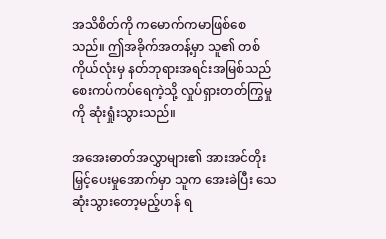အသိစိတ်ကို ကမောက်ကမာဖြစ်စေသည်။ ဤအခိုက်အတန့်မှာ သူ၏ တစ်ကိုယ်လုံးမှ နတ်ဘုရားအရင်းအမြစ်သည် စေးကပ်ကပ်ရေကဲ့သို့ လှုပ်ရှားတတ်ကြွမှုကို ဆုံးရှုံးသွားသည်။

အအေးဓာတ်အလွှာများ၏ အားအင်တိုးမြှင့်ပေးမှုအောက်မှာ သူက အေးခဲပြီး သေဆုံးသွားတော့မည့်ဟန် ရ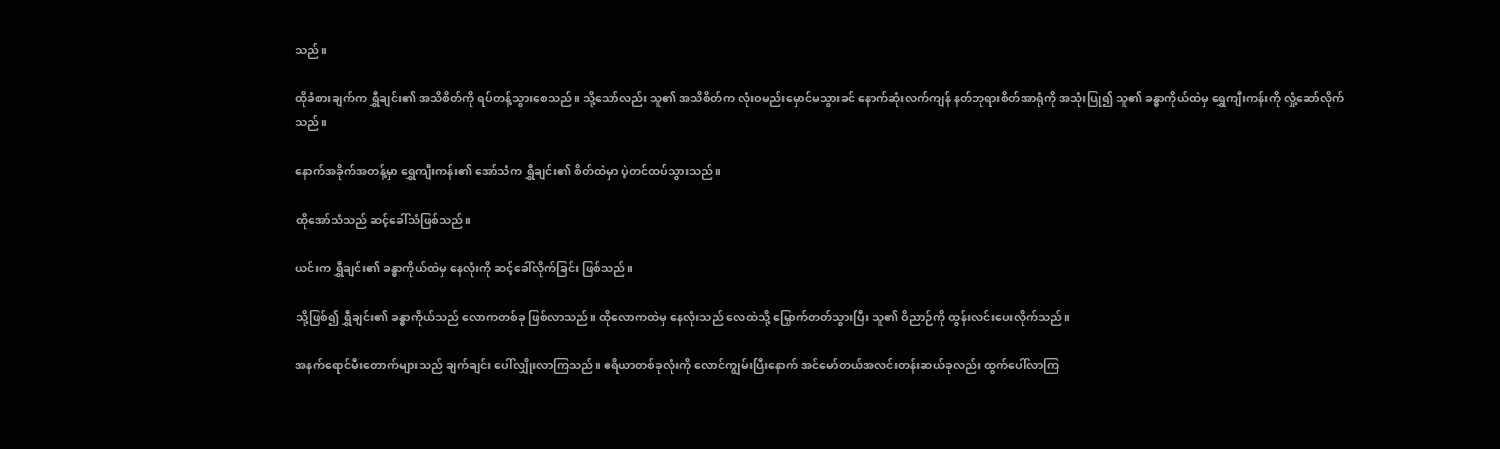သည်။

ထိုခံစားချက်က ရွှီချင်း၏ အသိစိတ်ကို ရပ်တန့်သွားစေသည်။ သို့သော်လည်း သူ၏ အသိစိတ်က လုံးဝမည်းမှောင်မသွားခင် နောက်ဆုံးလက်ကျန် နတ်ဘုရားစိတ်အာရုံကို အသုံးပြု၍ သူ၏ ခန္ဓာကိုယ်ထဲမှ ရွှေကျီးကန်းကို လှုံ့ဆော်လိုက်သည်။

နောက်အခိုက်အတန့်မှာ ရွှေကျီးကန်း၏ အော်သံက ရွှီချင်း၏ စိတ်ထဲမှာ ပဲ့တင်ထပ်သွားသည်။

ထိုအော်သံသည် ဆင့်ခေါ်သံဖြစ်သည်။

ယင်းက ရွှီချင်း၏ ခန္ဓာကိုယ်ထဲမှ နေလုံးကို ဆင့်ခေါ်လိုက်ခြင်း ဖြစ်သည်။

သို့ဖြစ်၍ ရွှီချင်း၏ ခန္ဓာကိုယ်သည် လောကတစ်ခု ဖြစ်လာသည်။ ထိုလောကထဲမှ နေလုံးသည် လေထဲသို့ မြှောက်တတ်သွားပြီး သူ၏ ဝိညာဉ်ကို ထွန်းလင်းပေးလိုက်သည်။

အနက်ရောင်မီးတောက်များသည် ချက်ချင်း ပေါ်လျှိုးလာကြသည်။ ဧရိယာတစ်ခုလုံးကို လောင်ကျွမ်းပြီးနောက် အင်မော်တယ်အလင်းတန်းဆယ်ခုလည်း ထွက်ပေါ်လာကြ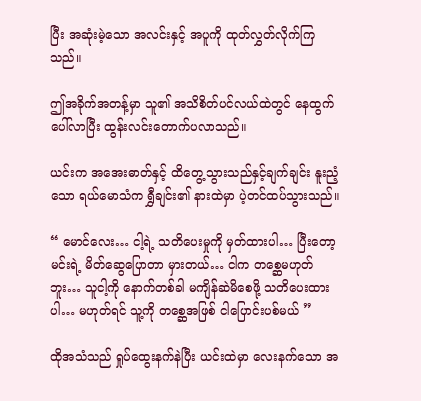ပြီး အဆုံးမဲ့သော အလင်းနှင့် အပူကို ထုတ်လွှတ်လိုက်ကြသည်။

ဤအခိုက်အတန့်မှာ သူ၏ အသိစိတ်ပင်လယ်ထဲတွင် နေထွက်ပေါ်လာပြီး ထွန်းလင်းတောက်ပလာသည်။

ယင်းက အအေးဓာတ်နှင့် ထိတွေ့သွားသည်နှင့်ချက်ချင်း နူးညံ့သော ရယ်မောသံက ရွှီချင်း၏ နားထဲမှာ ပဲ့တင်ထပ်သွားသည်။

“ မောင်လေး… ငါ့ရဲ့ သတိပေးမှုကို မှတ်ထားပါ… ပြီးတော့ မင်းရဲ့ မိတ်ဆွေပြောတာ မှားတယ်… ငါက တစ္ဆေမဟုတ်ဘူး… သူငါ့ကို နောက်တစ်ခါ မကျိန်ဆဲမိစေဖို့ သတိပေးထားပါ… မဟုတ်ရင် သူ့ကို တစ္ဆေအဖြစ် ငါပြောင်းပစ်မယ် ”

ထိုအသံသည် ရှုပ်ထွေးနက်နဲပြီး ယင်းထဲမှာ လေးနက်သော အ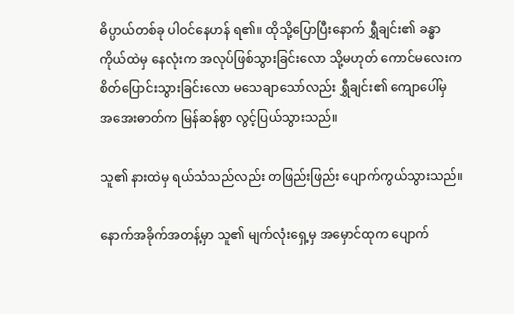ဓိပ္ပာယ်တစ်ခု ပါဝင်နေဟန် ရ၏။ ထိုသို့ပြောပြီးနောက် ရွှီချင်း၏ ခန္ဓာကိုယ်ထဲမှ နေလုံးက အလုပ်ဖြစ်သွားခြင်းလော သို့မဟုတ် ကောင်မလေးက စိတ်ပြောင်းသွားခြင်းလော မသေချာသော်လည်း ရွှီချင်း၏ ကျောပေါ်မှ အအေးဓာတ်က မြန်ဆန်စွာ လွင့်ပြယ်သွားသည်။

သူ၏ နားထဲမှ ရယ်သံသည်လည်း တဖြည်းဖြည်း ပျောက်ကွယ်သွားသည်။

နောက်အခိုက်အတန့်မှာ သူ၏ မျက်လုံးရှေ့မှ အမှောင်ထုက ပျောက်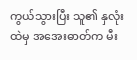ကွယ်သွားပြီး သူ၏ နှလုံးထဲမှ အအေးဓာတ်က မီး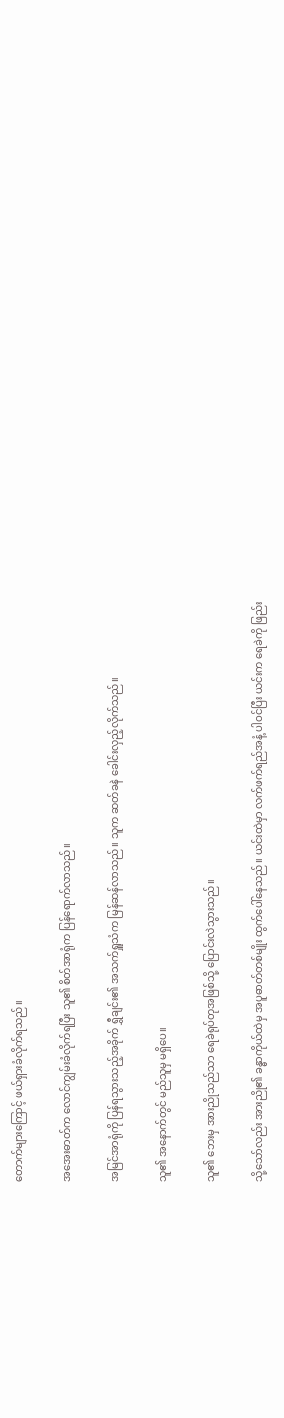တောက်များကြောင့် ဖယ်ရှားခံလိုက်ရသည်။

အအေးဓာတ်က လောင်ကျွမ်းခံလိုက်ရပြီး သူ၏ စိတ်အာရုံက ပြန်ရောက်လာသည်။

အမြင်အာရုံကို ပြန်ရသွားသည့်အခိုက် ရွှီချင်း၏ အသက်ရှူသံက မြန်ဆန်လာသည်။ သူက ဆတ်ခနဲ ခေါင်းလှည့်လိုက်သည်။

သူ၏ အနောက်တွင် မည်သူမှ မရှိပေ။

သူ၏ ဘေးမှ အားညိုသည်သာ ရေခဲရုပ်တုအဖြစ်သို့ ပြောင်းလဲသွားသည်။

သို့သော်လည်း အားညို၏ ခန္ဓာကိုယ်ထဲမှ အပူဓာတ်တစ်မျိုး ထွက်ပေါ်နေသည်။ ယင်းထဲမှာ လက်ဖက်ရည်အနံ့ ပါဝင်ပြီး ယင်းက ရေခဲကို ဖြည်း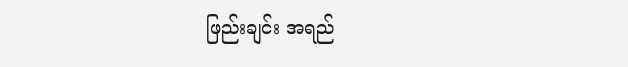ဖြည်းချင်း အရည်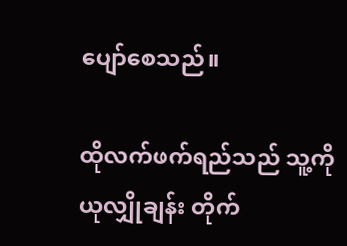ပျော်စေသည်။

ထိုလက်ဖက်ရည်သည် သူ့ကို ယုလျှိုချန်း တိုက်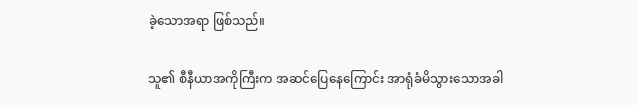ခဲ့သောအရာ ဖြစ်သည်။

သူ၏ စီနီယာအကိုကြီးက အဆင်ပြေနေကြောင်း အာရုံခံမိသွားသောအခါ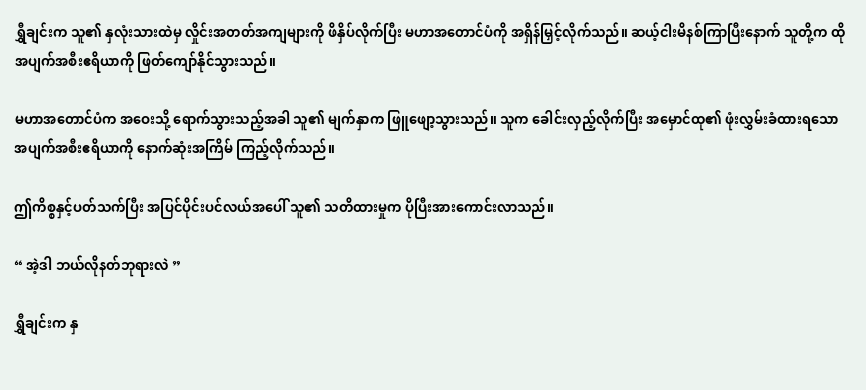ရွှီချင်းက သူ၏ နှလုံးသားထဲမှ လှိုင်းအတတ်အကျများကို ဖိနှိပ်လိုက်ပြီး မဟာအတောင်ပံကို အရှိန်မြှင့်လိုက်သည်။ ဆယ့်ငါးမိနစ်ကြာပြီးနောက် သူတို့က ထိုအပျက်အစီးဧရိယာကို ဖြတ်ကျော်နိုင်သွားသည်။

မဟာအတောင်ပံက အဝေးသို့ ရောက်သွားသည့်အခါ သူ၏ မျက်နှာက ဖြူဖျော့သွားသည်။ သူက ခေါင်းလှည့်လိုက်ပြီး အမှောင်ထု၏ ဖုံးလွှမ်းခံထားရသော အပျက်အစီးဧရိယာကို နောက်ဆုံးအကြိမ် ကြည့်လိုက်သည်။

ဤကိစ္စနှင့်ပတ်သက်ပြီး အပြင်ပိုင်းပင်လယ်အပေါ် သူ၏ သတိထားမှုက ပိုပြီးအားကောင်းလာသည်။

“ အဲ့ဒါ ဘယ်လိုနတ်ဘုရားလဲ ”

ရွှီချင်းက နှ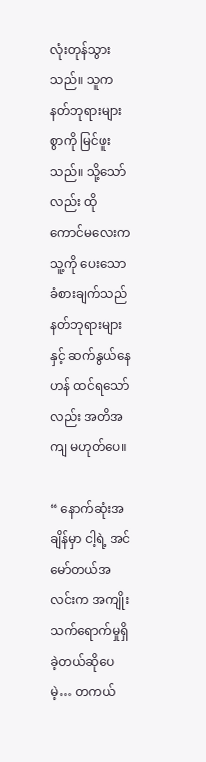လုံးတုန်သွားသည်။ သူက နတ်ဘုရားများစွာကို မြင်ဖူးသည်။ သို့သော်လည်း ထိုကောင်မလေးက သူ့ကို ပေးသော ခံစားချက်သည် နတ်ဘုရားများနှင့် ဆက်နွယ်နေဟန် ထင်ရသော်လည်း အတိအကျ မဟုတ်ပေ။

“ နောက်ဆုံးအချိန်မှာ ငါ့ရဲ့ အင်မော်တယ်အလင်းက အကျိုးသက်ရောက်မှုရှိခဲ့တယ်ဆိုပေမဲ့… တကယ်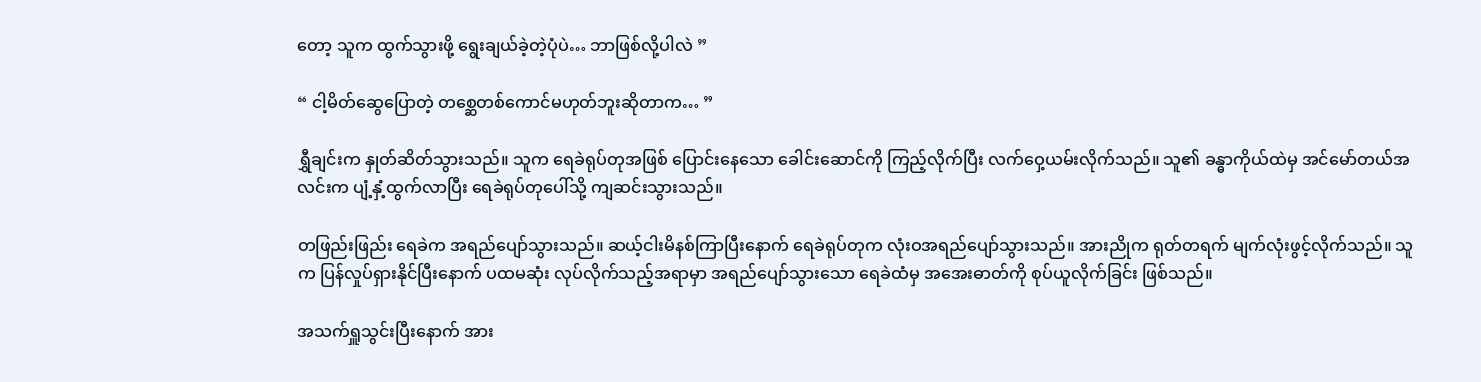တော့ သူက ထွက်သွားဖို့ ရွေးချယ်ခဲ့တဲ့ပုံပဲ… ဘာဖြစ်လို့ပါလဲ ”

“ ငါ့မိတ်ဆွေပြောတဲ့ တစ္ဆေတစ်ကောင်မဟုတ်ဘူးဆိုတာက… ”

ရွှီချင်းက နှုတ်ဆိတ်သွားသည်။ သူက ရေခဲရုပ်တုအဖြစ် ပြောင်းနေသော ခေါင်းဆောင်ကို ကြည့်လိုက်ပြီး လက်ဝှေ့ယမ်းလိုက်သည်။ သူ၏ ခန္ဓာကိုယ်ထဲမှ အင်မော်တယ်အလင်းက ပျံ့နှံ့ထွက်လာပြီး ရေခဲရုပ်တုပေါ်သို့ ကျဆင်းသွားသည်။

တဖြည်းဖြည်း ရေခဲက အရည်ပျော်သွားသည်။ ဆယ့်ငါးမိနစ်ကြာပြီးနောက် ရေခဲရုပ်တုက လုံးဝအရည်ပျော်သွားသည်။ အားညိုက ရုတ်တရက် မျက်လုံးဖွင့်လိုက်သည်။ သူက ပြန်လှုပ်ရှားနိုင်ပြီးနောက် ပထမဆုံး လုပ်လိုက်သည့်အရာမှာ အရည်ပျော်သွားသော ရေခဲထံမှ အအေးဓာတ်ကို စုပ်ယူလိုက်ခြင်း ဖြစ်သည်။

အသက်ရှူသွင်းပြီးနောက် အား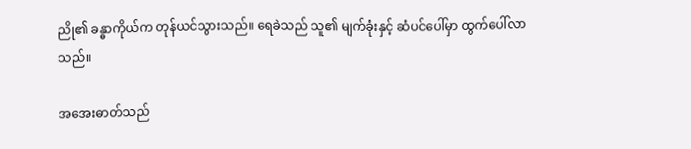ညို၏ ခန္ဓာကိုယ်က တုန်ယင်သွားသည်။ ရေခဲသည် သူ၏ မျက်ခုံးနှင့် ဆံပင်ပေါ်မှာ ထွက်ပေါ်လာသည်။

အအေးဓာတ်သည်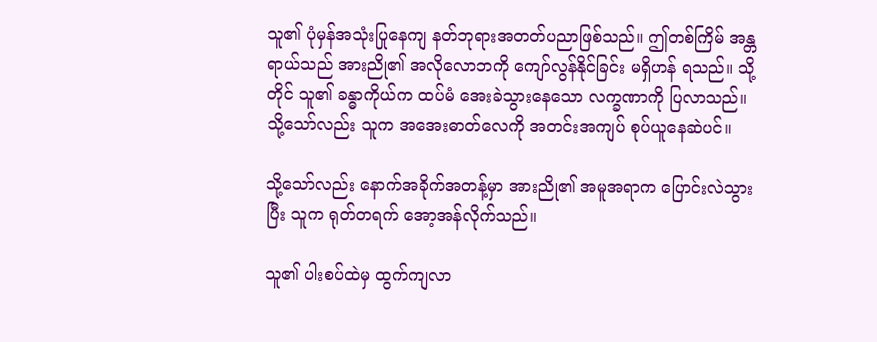သူ၏ ပုံမှန်အသုံးပြုနေကျ နတ်ဘုရားအတတ်ပညာဖြစ်သည်။ ဤတစ်ကြိမ် အန္တရာယ်သည် အားညို၏ အလိုလောဘကို ကျော်လွန်နိုင်ခြင်း မရှိဟန် ရသည်။ သို့တိုင် သူ၏ ခန္ဓာကိုယ်က ထပ်မံ အေးခဲသွားနေသော လက္ခဏာကို ပြလာသည်။ သို့သော်လည်း သူက အအေးဓာတ်လေကို အတင်းအကျပ် စုပ်ယူနေဆဲပင်။

သို့သော်လည်း နောက်အခိုက်အတန့်မှာ အားညို၏ အမူအရာက ပြောင်းလဲသွားပြီး သူက ရုတ်တရက် အော့အန်လိုက်သည်။

သူ၏ ပါးစပ်ထဲမှ ထွက်ကျလာ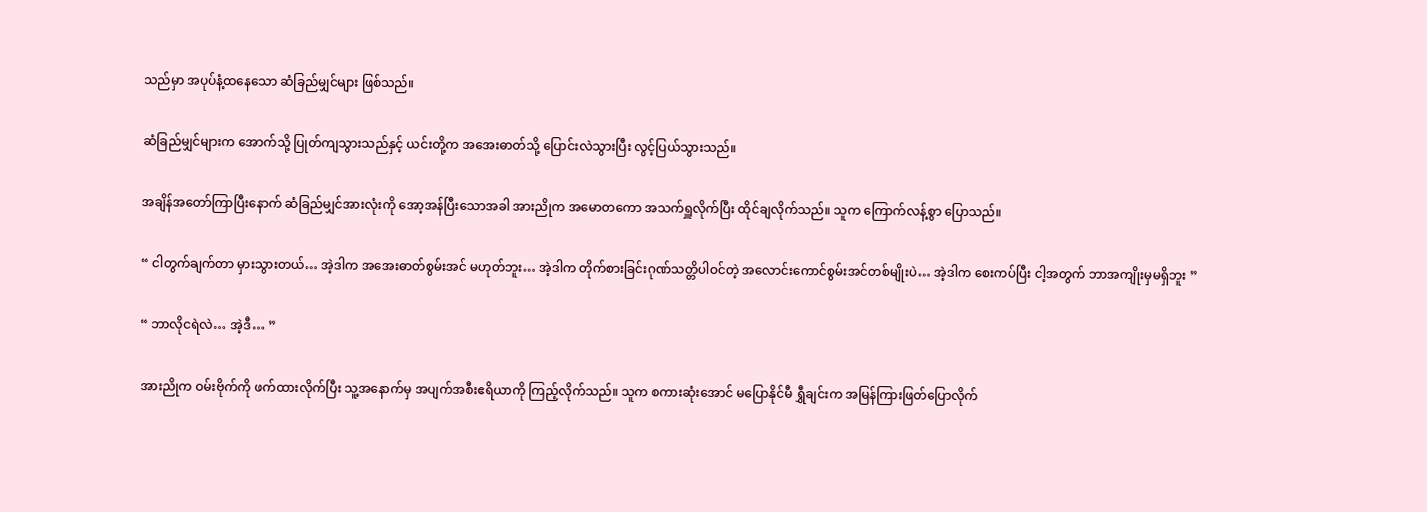သည်မှာ အပုပ်နံ့ထနေသော ဆံခြည်မျှင်များ ဖြစ်သည်။

ဆံခြည်မျှင်များက အောက်သို့ ပြုတ်ကျသွားသည်နှင့် ယင်းတို့က အအေးဓာတ်သို့ ပြောင်းလဲသွားပြီး လွင့်ပြယ်သွားသည်။

အချိန်အတော်ကြာပြီးနောက် ဆံခြည်မျှင်အားလုံးကို အော့အန်ပြီးသောအခါ အားညိုက အမောတကော အသက်ရှူလိုက်ပြီး ထိုင်ချလိုက်သည်။ သူက ကြောက်လန့်စွာ ပြောသည်။

“ ငါတွက်ချက်တာ မှားသွားတယ်… အဲ့ဒါက အအေးဓာတ်စွမ်းအင် မဟုတ်ဘူး… အဲ့ဒါက တိုက်စားခြင်းဂုဏ်သတ္တိပါဝင်တဲ့ အလောင်းကောင်စွမ်းအင်တစ်မျိုးပဲ… အဲ့ဒါက စေးကပ်ပြီး ငါ့အတွက် ဘာအကျိုးမှမရှိဘူး ”

“ ဘာလိုငရဲလဲ… အဲ့ဒီ… ”

အားညိုက ဝမ်းဗိုက်ကို ဖက်ထားလိုက်ပြီး သူ့အနောက်မှ အပျက်အစီးဧရိယာကို ကြည့်လိုက်သည်။ သူက စကားဆုံးအောင် မပြောနိုင်မီ ရွှီချင်းက အမြန်ကြားဖြတ်ပြောလိုက်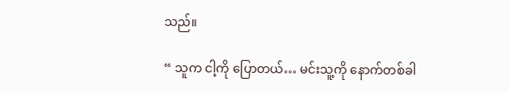သည်။

“ သူက ငါ့ကို ပြောတယ်… မင်းသူ့ကို နောက်တစ်ခါ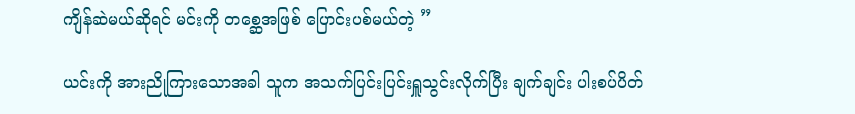ကျိန်ဆဲမယ်ဆိုရင် မင်းကို တစ္ဆေအဖြစ် ပြောင်းပစ်မယ်တဲ့ ”

ယင်းကို အားညိုကြားသောအခါ သူက အသက်ပြင်းပြင်းရှူသွင်းလိုက်ပြီး ချက်ချင်း ပါးစပ်ပိတ်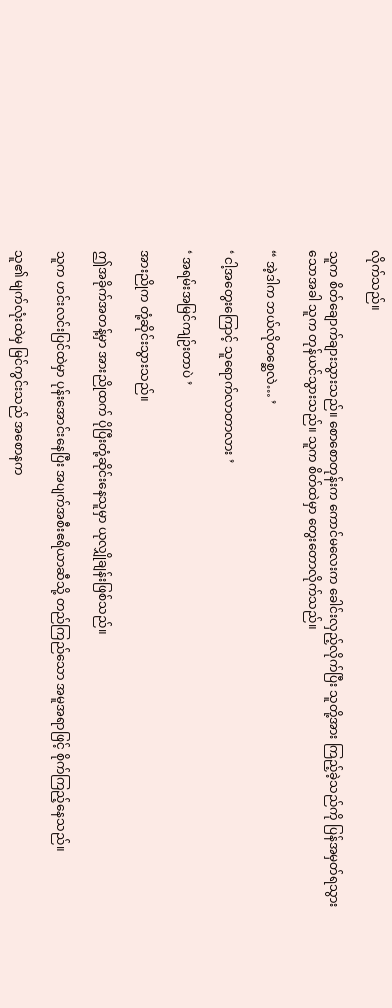လိုက်သည်။

သူက စိတ်ချောက်ချားသွားသည်။ စောစောတုန်းက ကောင်မလေးက ခေါင်းလှည့်လိုက်ပြီး သူတို့အား ကြည့်ခဲ့သည်ကို ပြန်အမှတ်ရသွားသောအခါ သူက တုန်ယင်သွားသည်။ သူက စိတ်ထဲမှာ တွေးတောလိုက်သည်။

“ အဲ့ဒါက ဘယ်လိုတစ္ဆေလဲ… ’

‘ ငါ့အတွေးကြောင့် သူရောက်လာတာလား ’

‘ အရမ်းအမြင်ကျဉ်းတာပဲ ’

အားညိုက တုံ့ဆိုင်းသွားသည်။

ဤအခိုက်အတန့်မှာ အားညိုထက် ပိုပြီးတုံ့ဆိုင်းနေသူမှာ ယုလျှိုချန်းဖြစ်သည်။

သူက ဟင်းလင်းပြင်ထဲမှာ ပုန်းအောင်းနေပြီး အပျက်အစီးဧရိယာဆီသို့ တည်ကြည်သော အမူအရာဖြင့် စိုက်ကြည့်နေသည်။

သူ၏ မျက်လုံးထဲမှ မြင်ကွင်းသည် အစောနက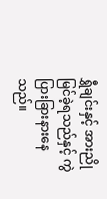ရွှီချင်းနှင့် အားညို မြင်ခဲ့ရသည်နှင့် ကွဲပြားခြားနားနေသည်။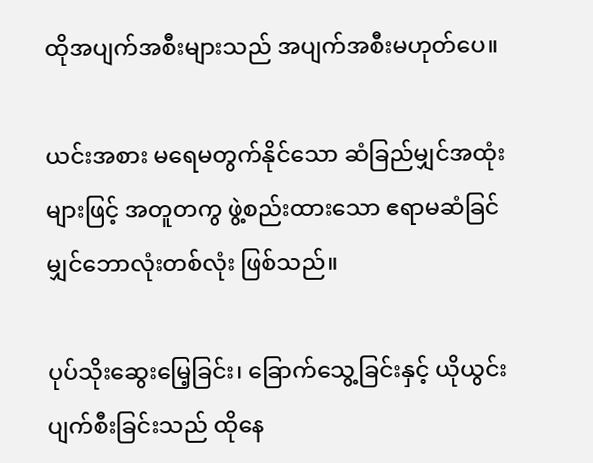ထိုအပျက်အစီးများသည် အပျက်အစီးမဟုတ်ပေ။

ယင်းအစား မရေမတွက်နိုင်သော ဆံခြည်မျှင်အထုံးများဖြင့် အတူတကွ ဖွဲ့စည်းထားသော ဧရာမဆံခြင်မျှင်ဘောလုံးတစ်လုံး ဖြစ်သည်။

ပုပ်သိုးဆွေးမြေ့ခြင်း၊ ခြောက်သွေ့ခြင်းနှင့် ယိုယွင်းပျက်စီးခြင်းသည် ထိုနေ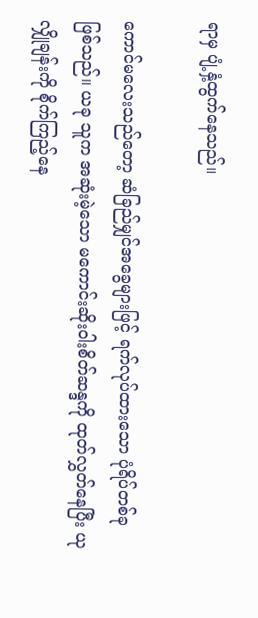ရာမှ ပျံ့နှံ့ထွက်နေသည်။

ကောင်မလေးသည်တော့ ဆံခြည်မျှင်အခွေများဖြင့် ရက်လုပ်ထားသော ပုံရိပ်တစ်ခု ဖြစ်သည်။ ယခု သူက အဆုံးမဲ့သော မကောင်းဆိုးဝါးစိတ်ဆန္ဒကို ထုတ်လွှတ်နေပြီး ယုလျှိုချန်းကို စိုက်ကြည့်နေ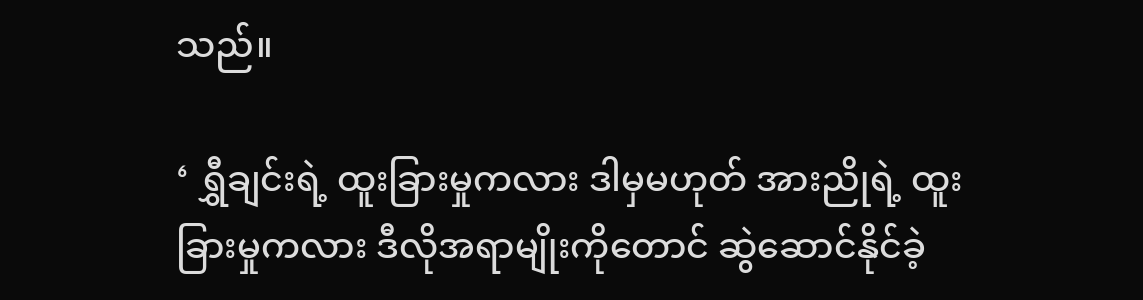သည်။

‘ ရွှီချင်းရဲ့ ထူးခြားမှုကလား ဒါမှမဟုတ် အားညိုရဲ့ ထူးခြားမှုကလား ဒီလိုအရာမျိုးကိုတောင် ဆွဲဆောင်နိုင်ခဲ့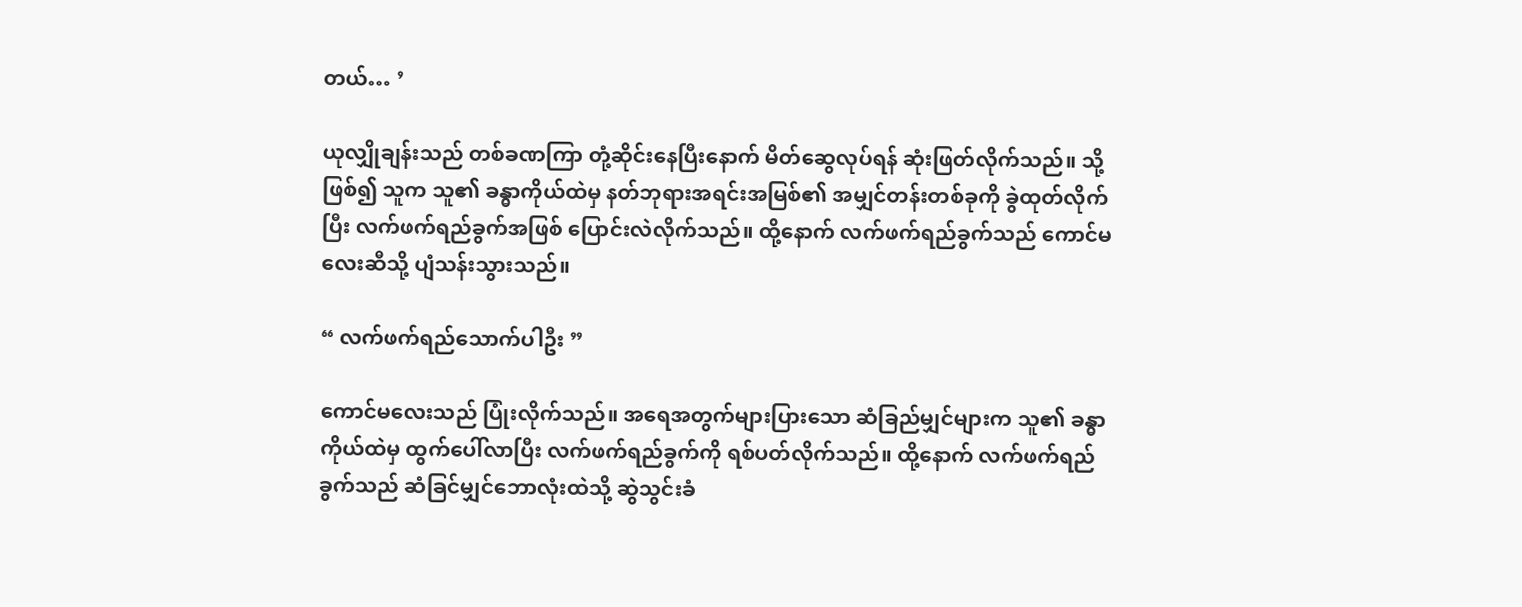တယ်… ’

ယုလျှိုချန်းသည် တစ်ခဏကြာ တုံ့ဆိုင်းနေပြီးနောက် မိတ်ဆွေလုပ်ရန် ဆုံးဖြတ်လိုက်သည်။ သို့ဖြစ်၍ သူက သူ၏ ခန္ဓာကိုယ်ထဲမှ နတ်ဘုရားအရင်းအမြစ်၏ အမျှင်တန်းတစ်ခုကို ခွဲထုတ်လိုက်ပြီး လက်ဖက်ရည်ခွက်အဖြစ် ပြောင်းလဲလိုက်သည်။ ထို့နောက် လက်ဖက်ရည်ခွက်သည် ကောင်မလေးဆီသို့ ပျံသန်းသွားသည်။

“ လက်ဖက်ရည်သောက်ပါဦး ”

ကောင်မလေးသည် ပြုံးလိုက်သည်။ အရေအတွက်များပြားသော ဆံခြည်မျှင်များက သူ၏ ခန္ဓာကိုယ်ထဲမှ ထွက်ပေါ်လာပြီး လက်ဖက်ရည်ခွက်ကို ရစ်ပတ်လိုက်သည်။ ထို့နောက် လက်ဖက်ရည်ခွက်သည် ဆံခြင်မျှင်ဘောလုံးထဲသို့ ဆွဲသွင်းခံ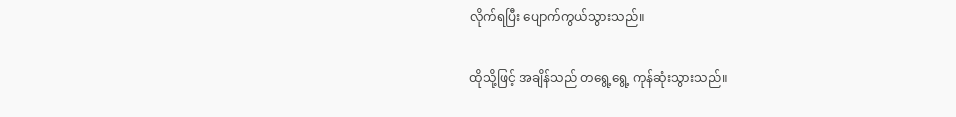လိုက်ရပြီး ပျောက်ကွယ်သွားသည်။

ထိုသို့ဖြင့် အချိန်သည် တရွေ့ရွေ့ ကုန်ဆုံးသွားသည်။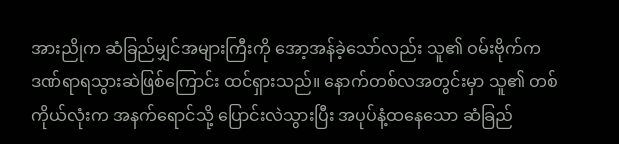အားညိုက ဆံခြည်မျှင်အများကြီးကို အော့အန်ခဲ့သော်လည်း သူ၏ ဝမ်းဗိုက်က ဒဏ်ရာရသွားဆဲဖြစ်ကြောင်း ထင်ရှားသည်။ နောက်တစ်လအတွင်းမှာ သူ၏ တစ်ကိုယ်လုံးက အနက်ရောင်သို့ ပြောင်းလဲသွားပြီး အပုပ်နံ့ထနေသော ဆံခြည်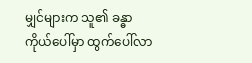မျှင်များက သူ၏ ခန္ဓာကိုယ်ပေါ်မှာ ထွက်ပေါ်လာ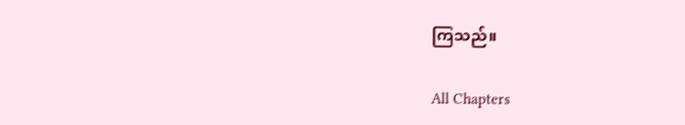ကြသည်။

All Chapters